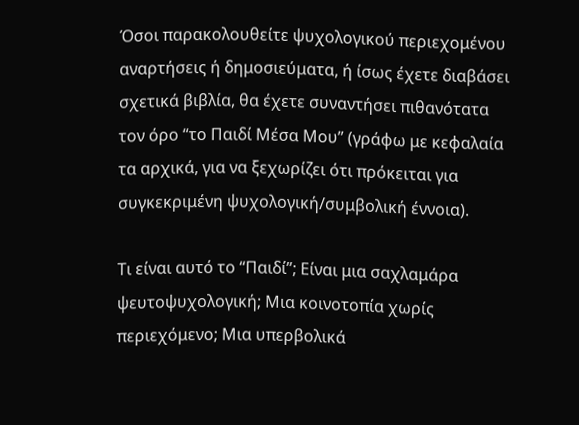Όσοι παρακολουθείτε ψυχολογικού περιεχομένου αναρτήσεις ή δημοσιεύματα, ή ίσως έχετε διαβάσει σχετικά βιβλία, θα έχετε συναντήσει πιθανότατα τον όρο “το Παιδί Μέσα Μου” (γράφω με κεφαλαία τα αρχικά, για να ξεχωρίζει ότι πρόκειται για συγκεκριμένη ψυχολογική/συμβολική έννοια).

Τι είναι αυτό το “Παιδί”; Είναι μια σαχλαμάρα ψευτοψυχολογική; Μια κοινοτοπία χωρίς περιεχόμενο; Μια υπερβολικά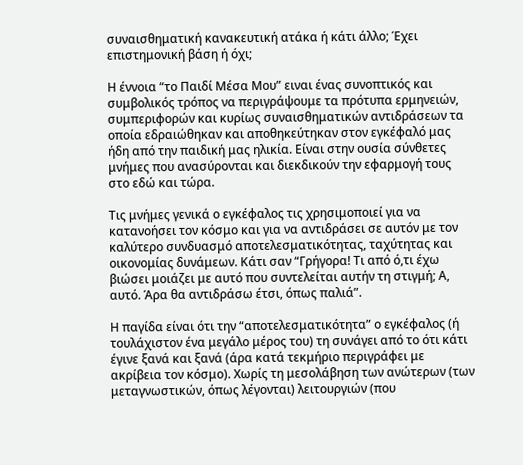συναισθηματική κανακευτική ατάκα ή κάτι άλλο; Έχει επιστημονική βάση ή όχι;

Η έννοια “το Παιδί Μέσα Μου” ειναι ένας συνοπτικός και συμβολικός τρόπος να περιγράψουμε τα πρότυπα ερμηνειών, συμπεριφορών και κυρίως συναισθηματικών αντιδράσεων τα οποία εδραιώθηκαν και αποθηκεύτηκαν στον εγκέφαλό μας ήδη από την παιδική μας ηλικία. Είναι στην ουσία σύνθετες μνήμες που ανασύρονται και διεκδικούν την εφαρμογή τους στο εδώ και τώρα.

Τις μνήμες γενικά ο εγκέφαλος τις χρησιμοποιεί για να κατανοήσει τον κόσμο και για να αντιδράσει σε αυτόν με τον καλύτερο συνδυασμό αποτελεσματικότητας, ταχύτητας και οικονομίας δυνάμεων. Κάτι σαν “Γρήγορα! Τι από ό,τι έχω βιώσει μοιάζει με αυτό που συντελείται αυτήν τη στιγμή; Α, αυτό. Άρα θα αντιδράσω έτσι, όπως παλιά”.

Η παγίδα είναι ότι την “αποτελεσματικότητα” ο εγκέφαλος (ή τουλάχιστον ένα μεγάλο μέρος του) τη συνάγει από το ότι κάτι έγινε ξανά και ξανά (άρα κατά τεκμήριο περιγράφει με ακρίβεια τον κόσμο). Χωρίς τη μεσολάβηση των ανώτερων (των μεταγνωστικών, όπως λέγονται) λειτουργιών (που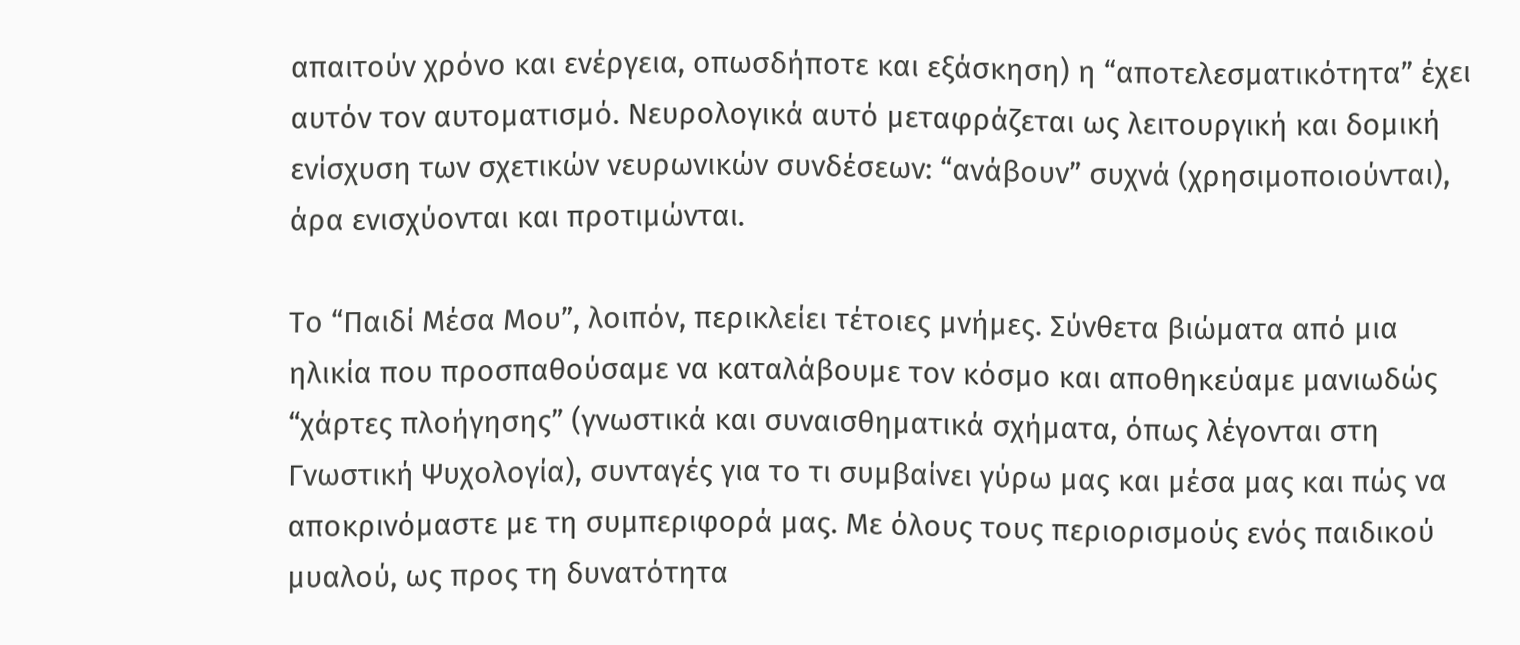απαιτούν χρόνο και ενέργεια, οπωσδήποτε και εξάσκηση) η “αποτελεσματικότητα” έχει αυτόν τον αυτοματισμό. Νευρολογικά αυτό μεταφράζεται ως λειτουργική και δομική ενίσχυση των σχετικών νευρωνικών συνδέσεων: “ανάβουν” συχνά (χρησιμοποιούνται), άρα ενισχύονται και προτιμώνται.

Το “Παιδί Μέσα Μου”, λοιπόν, περικλείει τέτοιες μνήμες. Σύνθετα βιώματα από μια ηλικία που προσπαθούσαμε να καταλάβουμε τον κόσμο και αποθηκεύαμε μανιωδώς “χάρτες πλοήγησης” (γνωστικά και συναισθηματικά σχήματα, όπως λέγονται στη Γνωστική Ψυχολογία), συνταγές για το τι συμβαίνει γύρω μας και μέσα μας και πώς να αποκρινόμαστε με τη συμπεριφορά μας. Με όλους τους περιορισμούς ενός παιδικού μυαλού, ως προς τη δυνατότητα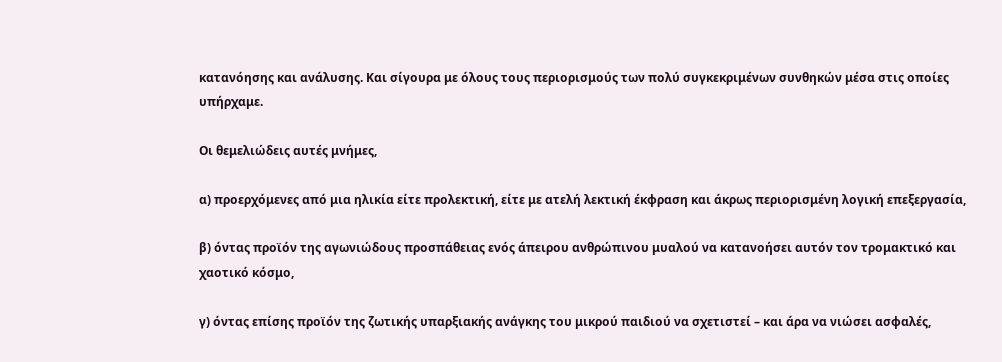κατανόησης και ανάλυσης. Και σίγουρα με όλους τους περιορισμούς των πολύ συγκεκριμένων συνθηκών μέσα στις οποίες υπήρχαμε.

Οι θεμελιώδεις αυτές μνήμες,

α) προερχόμενες από μια ηλικία είτε προλεκτική, είτε με ατελή λεκτική έκφραση και άκρως περιορισμένη λογική επεξεργασία,

β) όντας προϊόν της αγωνιώδους προσπάθειας ενός άπειρου ανθρώπινου μυαλού να κατανοήσει αυτόν τον τρομακτικό και χαοτικό κόσμο,

γ) όντας επίσης προϊόν της ζωτικής υπαρξιακής ανάγκης του μικρού παιδιού να σχετιστεί – και άρα να νιώσει ασφαλές,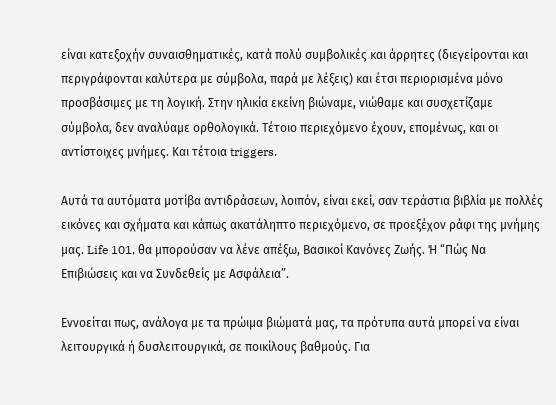είναι κατεξοχήν συναισθηματικές, κατά πολύ συμβολικές και άρρητες (διεγείρονται και περιγράφονται καλύτερα με σύμβολα, παρά με λέξεις) και έτσι περιορισμένα μόνο προσβάσιμες με τη λογική. Στην ηλικία εκείνη βιώναμε, νιώθαμε και συσχετίζαμε σύμβολα, δεν αναλύαμε ορθολογικά. Τέτοιο περιεχόμενο έχουν, επομένως, και οι αντίστοιχες μνήμες. Και τέτοια triggers.

Αυτά τα αυτόματα μοτίβα αντιδράσεων, λοιπόν, είναι εκεί, σαν τεράστια βιβλία με πολλές εικόνες και σχήματα και κάπως ακατάληπτο περιεχόμενο, σε προεξέχον ράφι της μνήμης μας. Life 101, θα μπορούσαν να λένε απέξω, Βασικοί Κανόνες Ζωής. Ή “Πώς Να Επιβιώσεις και να Συνδεθείς με Ασφάλεια”.

Εννοείται πως, ανάλογα με τα πρώιμα βιώματά μας, τα πρότυπα αυτά μπορεί να είναι λειτουργικά ή δυσλειτουργικά, σε ποικίλους βαθμούς. Για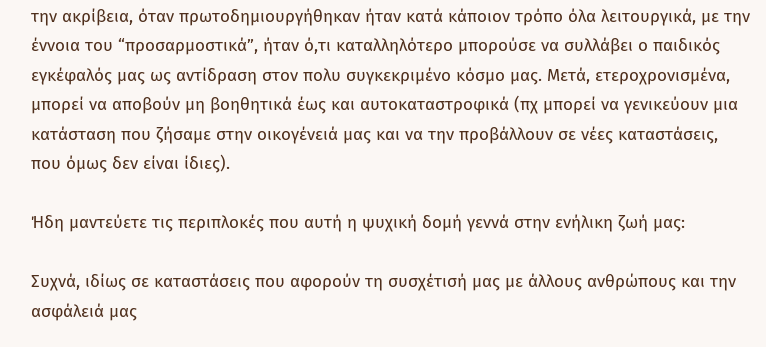την ακρίβεια, όταν πρωτοδημιουργήθηκαν ήταν κατά κάποιον τρόπο όλα λειτουργικά, με την έννοια του “προσαρμοστικά”, ήταν ό,τι καταλληλότερο μπορούσε να συλλάβει ο παιδικός εγκέφαλός μας ως αντίδραση στον πολυ συγκεκριμένο κόσμο μας. Μετά, ετεροχρονισμένα, μπορεί να αποβούν μη βοηθητικά έως και αυτοκαταστροφικά (πχ μπορεί να γενικεύουν μια κατάσταση που ζήσαμε στην οικογένειά μας και να την προβάλλουν σε νέες καταστάσεις, που όμως δεν είναι ίδιες).

Ήδη μαντεύετε τις περιπλοκές που αυτή η ψυχική δομή γεννά στην ενήλικη ζωή μας:

Συχνά, ιδίως σε καταστάσεις που αφορούν τη συσχέτισή μας με άλλους ανθρώπους και την ασφάλειά μας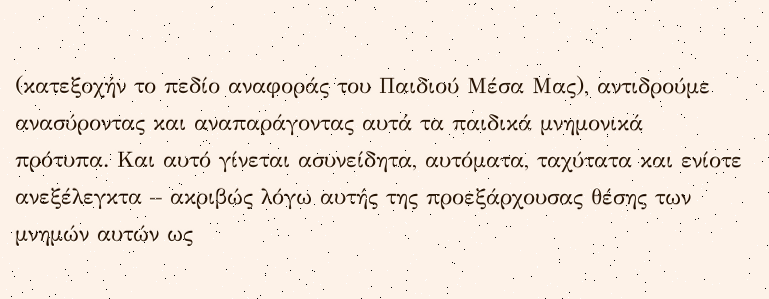(κατεξοχήν το πεδίο αναφοράς του Παιδιού Μέσα Μας), αντιδρούμε ανασύροντας και αναπαράγοντας αυτά τα παιδικά μνημονικά πρότυπα. Και αυτό γίνεται ασυνείδητα, αυτόματα, ταχύτατα και ενίοτε ανεξέλεγκτα – ακριβώς λόγω αυτής της προεξάρχουσας θέσης των μνημών αυτών ως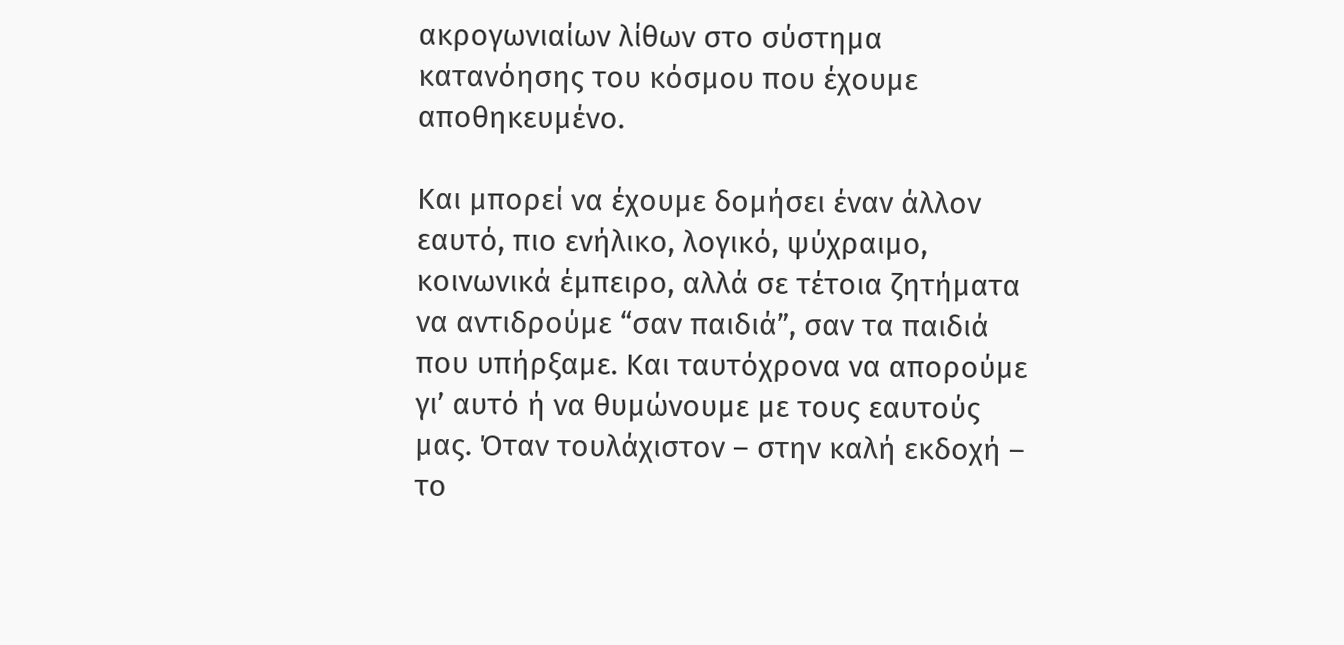ακρογωνιαίων λίθων στο σύστημα κατανόησης του κόσμου που έχουμε αποθηκευμένο.

Και μπορεί να έχουμε δομήσει έναν άλλον εαυτό, πιο ενήλικο, λογικό, ψύχραιμο, κοινωνικά έμπειρο, αλλά σε τέτοια ζητήματα να αντιδρούμε “σαν παιδιά”, σαν τα παιδιά που υπήρξαμε. Και ταυτόχρονα να απορούμε γι’ αυτό ή να θυμώνουμε με τους εαυτούς μας. Όταν τουλάχιστον – στην καλή εκδοχή – το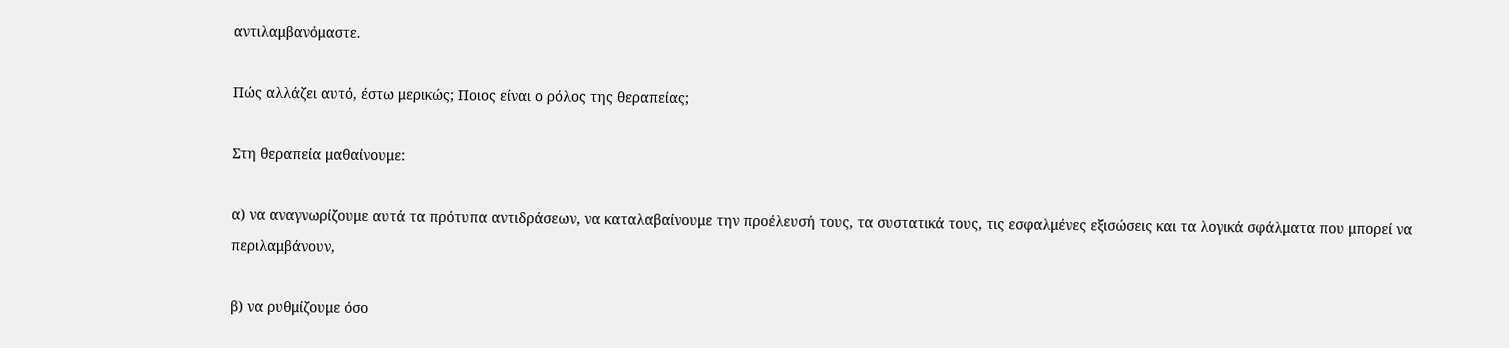αντιλαμβανόμαστε.

Πώς αλλάζει αυτό, έστω μερικώς; Ποιος είναι ο ρόλος της θεραπείας;

Στη θεραπεία μαθαίνουμε:

α) να αναγνωρίζουμε αυτά τα πρότυπα αντιδράσεων, να καταλαβαίνουμε την προέλευσή τους, τα συστατικά τους, τις εσφαλμένες εξισώσεις και τα λογικά σφάλματα που μπορεί να περιλαμβάνουν,

β) να ρυθμίζουμε όσο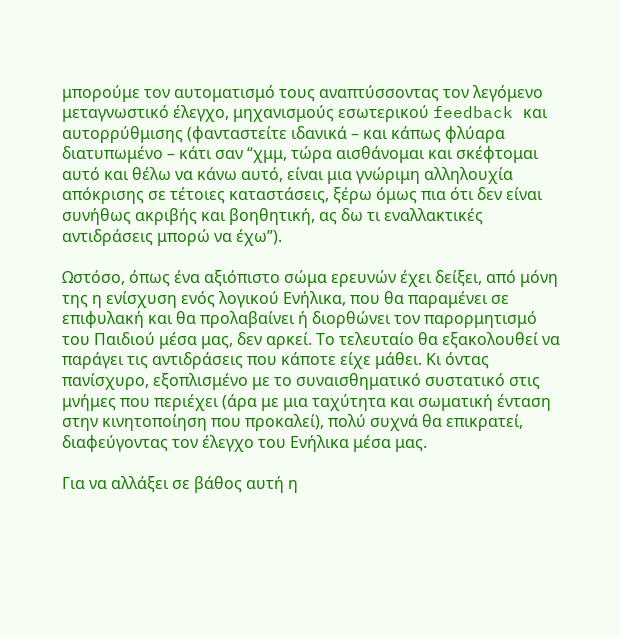μπορούμε τον αυτοματισμό τους αναπτύσσοντας τον λεγόμενο μεταγνωστικό έλεγχο, μηχανισμούς εσωτερικού feedback και αυτορρύθμισης (φανταστείτε ιδανικά – και κάπως φλύαρα διατυπωμένο – κάτι σαν “χμμ, τώρα αισθάνομαι και σκέφτομαι αυτό και θέλω να κάνω αυτό, είναι μια γνώριμη αλληλουχία απόκρισης σε τέτοιες καταστάσεις, ξέρω όμως πια ότι δεν είναι συνήθως ακριβής και βοηθητική, ας δω τι εναλλακτικές αντιδράσεις μπορώ να έχω”).

Ωστόσο, όπως ένα αξιόπιστο σώμα ερευνών έχει δείξει, από μόνη της η ενίσχυση ενός λογικού Ενήλικα, που θα παραμένει σε επιφυλακή και θα προλαβαίνει ή διορθώνει τον παρορμητισμό του Παιδιού μέσα μας, δεν αρκεί. Το τελευταίο θα εξακολουθεί να παράγει τις αντιδράσεις που κάποτε είχε μάθει. Κι όντας πανίσχυρο, εξοπλισμένο με το συναισθηματικό συστατικό στις μνήμες που περιέχει (άρα με μια ταχύτητα και σωματική ένταση στην κινητοποίηση που προκαλεί), πολύ συχνά θα επικρατεί, διαφεύγοντας τον έλεγχο του Ενήλικα μέσα μας.

Για να αλλάξει σε βάθος αυτή η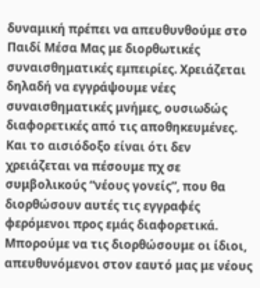δυναμική πρέπει να απευθυνθούμε στο Παιδί Μέσα Μας με διορθωτικές συναισθηματικές εμπειρίες. Χρειάζεται δηλαδή να εγγράψουμε νέες συναισθηματικές μνήμες, ουσιωδώς διαφορετικές από τις αποθηκευμένες. Και το αισιόδοξο είναι ότι δεν χρειάζεται να πέσουμε πχ σε συμβολικούς “νέους γονείς”, που θα διορθώσουν αυτές τις εγγραφές φερόμενοι προς εμάς διαφορετικά. Μπορούμε να τις διορθώσουμε οι ίδιοι, απευθυνόμενοι στον εαυτό μας με νέους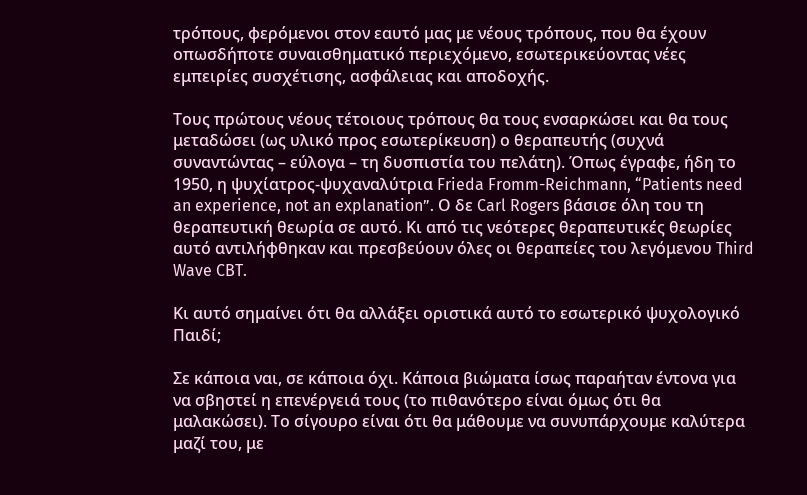τρόπους, φερόμενοι στον εαυτό μας με νέους τρόπους, που θα έχουν οπωσδήποτε συναισθηματικό περιεχόμενο, εσωτερικεύοντας νέες εμπειρίες συσχέτισης, ασφάλειας και αποδοχής.

Τους πρώτους νέους τέτοιους τρόπους θα τους ενσαρκώσει και θα τους μεταδώσει (ως υλικό προς εσωτερίκευση) ο θεραπευτής (συχνά συναντώντας – εύλογα – τη δυσπιστία του πελάτη). Όπως έγραφε, ήδη το 1950, η ψυχίατρος-ψυχαναλύτρια Frieda Fromm-Reichmann, “Patients need an experience, not an explanation”. Ο δε Carl Rogers βάσισε όλη του τη θεραπευτική θεωρία σε αυτό. Κι από τις νεότερες θεραπευτικές θεωρίες αυτό αντιλήφθηκαν και πρεσβεύουν όλες οι θεραπείες του λεγόμενου Third Wave CBT.

Κι αυτό σημαίνει ότι θα αλλάξει οριστικά αυτό το εσωτερικό ψυχολογικό Παιδί;

Σε κάποια ναι, σε κάποια όχι. Κάποια βιώματα ίσως παραήταν έντονα για να σβηστεί η επενέργειά τους (το πιθανότερο είναι όμως ότι θα μαλακώσει). Το σίγουρο είναι ότι θα μάθουμε να συνυπάρχουμε καλύτερα μαζί του, με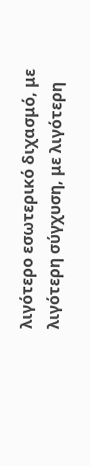λιγότερο εσωτερικό διχασμό, με λιγότερη σύγχυση, με λιγότερη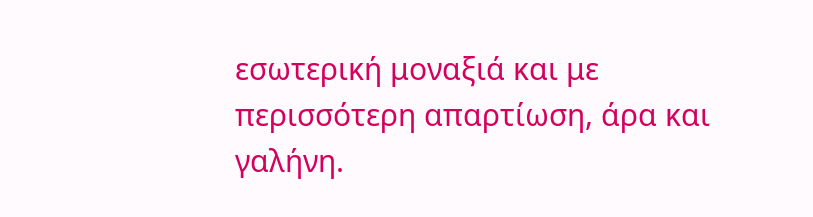εσωτερική μοναξιά και με περισσότερη απαρτίωση, άρα και γαλήνη.